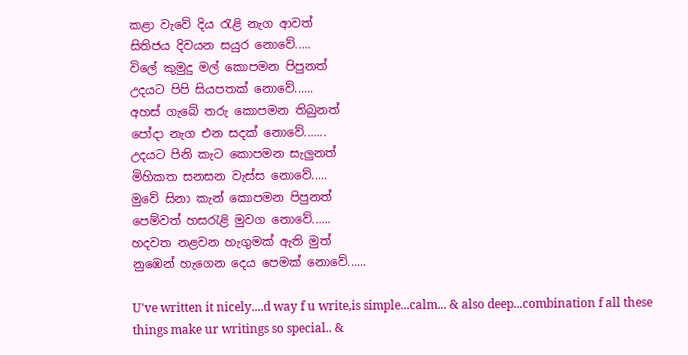කළා වැවේ දිය රැළි නැග ආවත්
සිතිජය දිවයන සයුර නොවේ.....
විලේ කුමුදු මල් කොපමන පිපුනත්
උදයට පිපි සියපතක් නොවේ......
අහස් ගැබේ තරු කොපමන තිබුනත්
පෝදා නැග එන සදක් නොවේ.......
උදයට පිනි කැට කොපමන සැලුනත්
මිහිකත සනසන වැස්ස නොවේ.....
මුවේ සිනා කැන් කොපමන පිපුනත්
පෙම්වත් හසරැළි මුවග නොවේ......
හදවත නළවන හැගුමක් ඇති මුත්
නුඹෙන් හැගෙන දෙය පෙමක් නොවේ......

U've written it nicely....d way f u write,is simple...calm... & also deep...combination f all these things make ur writings so special.. &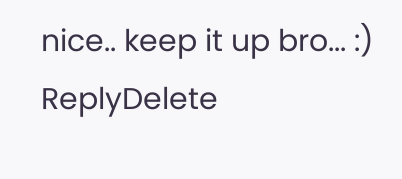nice.. keep it up bro... :)
ReplyDelete